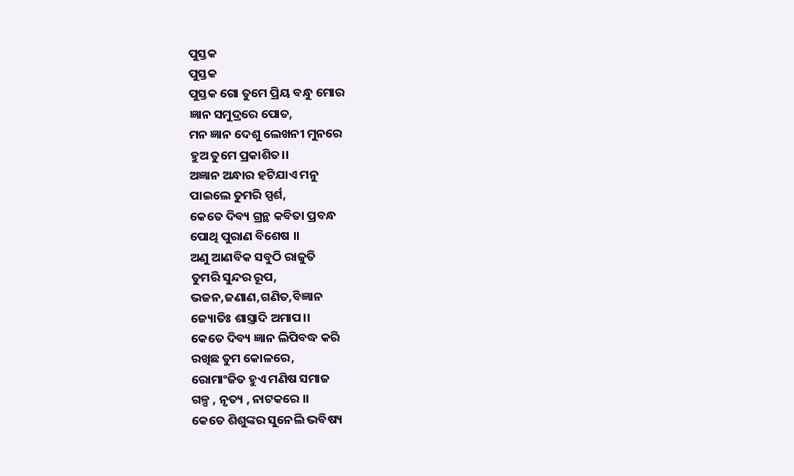ପୁସ୍ତକ
ପୁସ୍ତକ
ପୁସ୍ତକ ଗୋ ତୁମେ ପ୍ରିୟ ବନ୍ଧୁ ମୋର
ଜ୍ଞାନ ସମୁଦ୍ରରେ ପୋତ,
ମନ ଜ୍ଞାନ ଦେଶୁ ଲେଖନୀ ମୁନରେ
ହୁଅ ତୁମେ ପ୍ରକାଶିତ।।
ଅଜ୍ଞାନ ଅନ୍ଧାର ହଟିଯାଏ ମନୁ
ପାଇଲେ ତୁମରି ସ୍ପର୍ଶ,
କେତେ ଦିବ୍ୟ ଗ୍ରନ୍ଥ କବିତା ପ୍ରବନ୍ଧ
ପୋଥି ପୁରାଣ ବିଶେଷ ।।
ଅଣୁ ଆଣବିକ ସବୁଠି ରାଜୁତି
ତୁମରି ସୁନ୍ଦର ରୂପ,
ଭଜନ,ଜଣାଣ,ଗଣିତ,ବିଜ୍ଞାନ
ଜ୍ୟୋତିଃ ଶାସ୍ତ୍ରାଦି ଅମାପ।।
କେତେ ଦିବ୍ୟ ଜ୍ଞାନ ଲିପିବଦ୍ଧ କରି
ରଖିଛ ତୁମ କୋଳରେ,
ରୋମାଂଜିତ ହୁଏ ମଣିଷ ସମାଜ
ଗଳ୍ପ , ନୃତ୍ୟ , ନାଟକରେ ।।
କେତେ ଶିଶୁଙ୍କର ସୁନେଲି ଭବିଷ୍ୟ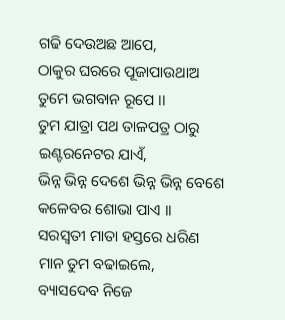ଗଢି ଦେଉଅଛ ଆପେ,
ଠାକୁର ଘରରେ ପୂଜାପାଉଥାଅ
ତୁମେ ଭଗବାନ ରୂପେ ।।
ତୁମ ଯାତ୍ରା ପଥ ତାଳପତ୍ର ଠାରୁ
ଇଣ୍ଟରନେଟର ଯାଏଁ,
ଭିନ୍ନ ଭିନ୍ନ ଦେଶେ ଭିନ୍ନ ଭିନ୍ନ ବେଶେ
କଳେବର ଶୋଭା ପାଏ ।।
ସରସ୍ୱତୀ ମାତା ହସ୍ତରେ ଧରିଣ
ମାନ ତୁମ ବଢାଇଲେ,
ବ୍ୟାସଦେବ ନିଜେ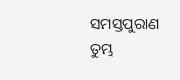ସମସ୍ତପୁରାଣ
ତୁମ୍ଭ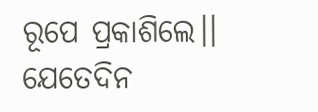ରୂପେ ପ୍ରକାଶିଲେ।।
ଯେତେଦିନ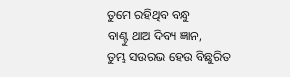ତୁମେ ରହିଥିବ ବନ୍ଧୁ
ବାଣ୍ଟୁ ଥାଅ ଦିବ୍ୟ ଜ୍ଞାନ,
ତୁମ୍ଭ ସଉରଭ ହେଉ ବିଛୁରିତ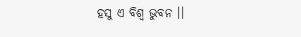ହସୁ ଏ ବିଶ୍ୱ ଭୁବନ ।।